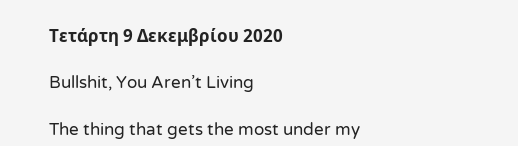Τετάρτη 9 Δεκεμβρίου 2020

Bullshit, You Aren’t Living

The thing that gets the most under my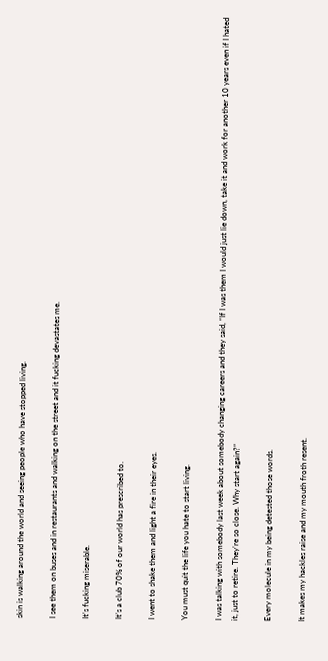skin is walking around the world and seeing people who have stopped living.

I see them on buses and in restaurants and walking on the street and it fucking devastates me.

It’s fucking miserable.

It’s a club 70% of our world has prescribed to.

I went to shake them and light a fire in their eyes.

You must quit the life you hate to start living.

I was talking with somebody last week about somebody changing careers and they said, “If I was them I would just lie down, take it and work for another 10 years even if I hated it, just to retire. They’re so close. Why start again?”

Every molecule in my being detested those words.

It makes my hackles raise and my mouth froth resent.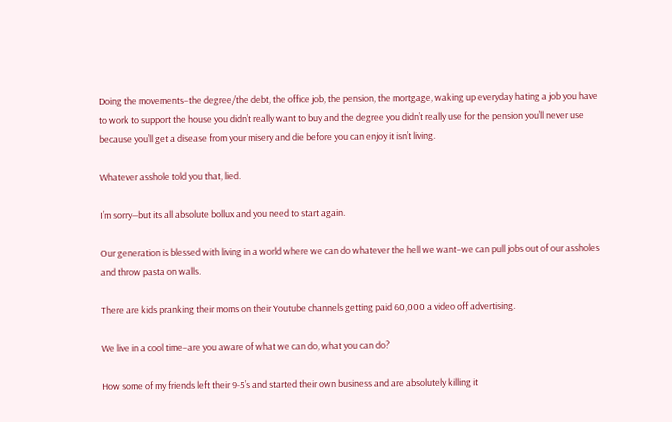Doing the movements–the degree/the debt, the office job, the pension, the mortgage, waking up everyday hating a job you have to work to support the house you didn’t really want to buy and the degree you didn’t really use for the pension you’ll never use because you’ll get a disease from your misery and die before you can enjoy it isn’t living.

Whatever asshole told you that, lied.

I’m sorry—but its all absolute bollux and you need to start again.

Our generation is blessed with living in a world where we can do whatever the hell we want–we can pull jobs out of our assholes and throw pasta on walls.

There are kids pranking their moms on their Youtube channels getting paid 60,000 a video off advertising.

We live in a cool time–are you aware of what we can do, what you can do?

How some of my friends left their 9-5’s and started their own business and are absolutely killing it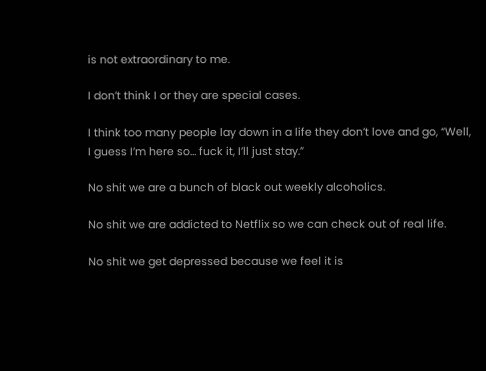is not extraordinary to me.

I don’t think I or they are special cases.

I think too many people lay down in a life they don’t love and go, “Well, I guess I’m here so… fuck it, I’ll just stay.”

No shit we are a bunch of black out weekly alcoholics.

No shit we are addicted to Netflix so we can check out of real life.

No shit we get depressed because we feel it is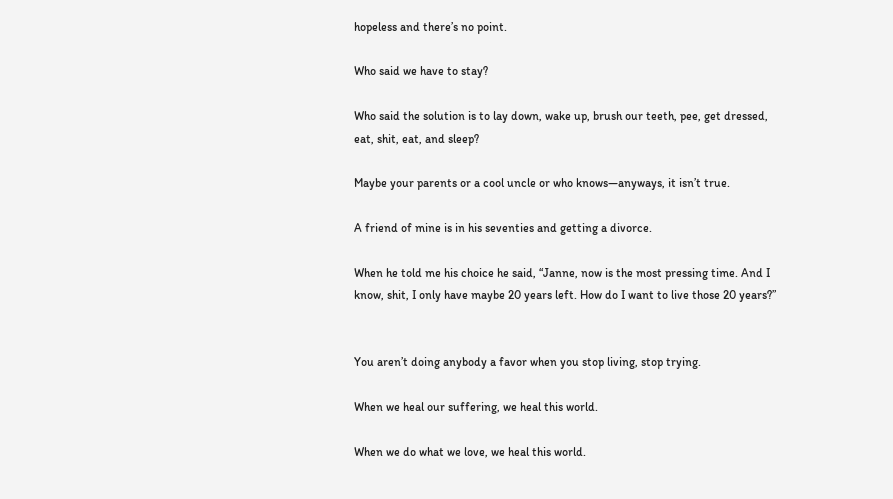hopeless and there’s no point.

Who said we have to stay?

Who said the solution is to lay down, wake up, brush our teeth, pee, get dressed, eat, shit, eat, and sleep?

Maybe your parents or a cool uncle or who knows—anyways, it isn’t true.

A friend of mine is in his seventies and getting a divorce.

When he told me his choice he said, “Janne, now is the most pressing time. And I know, shit, I only have maybe 20 years left. How do I want to live those 20 years?”


You aren’t doing anybody a favor when you stop living, stop trying.

When we heal our suffering, we heal this world.

When we do what we love, we heal this world.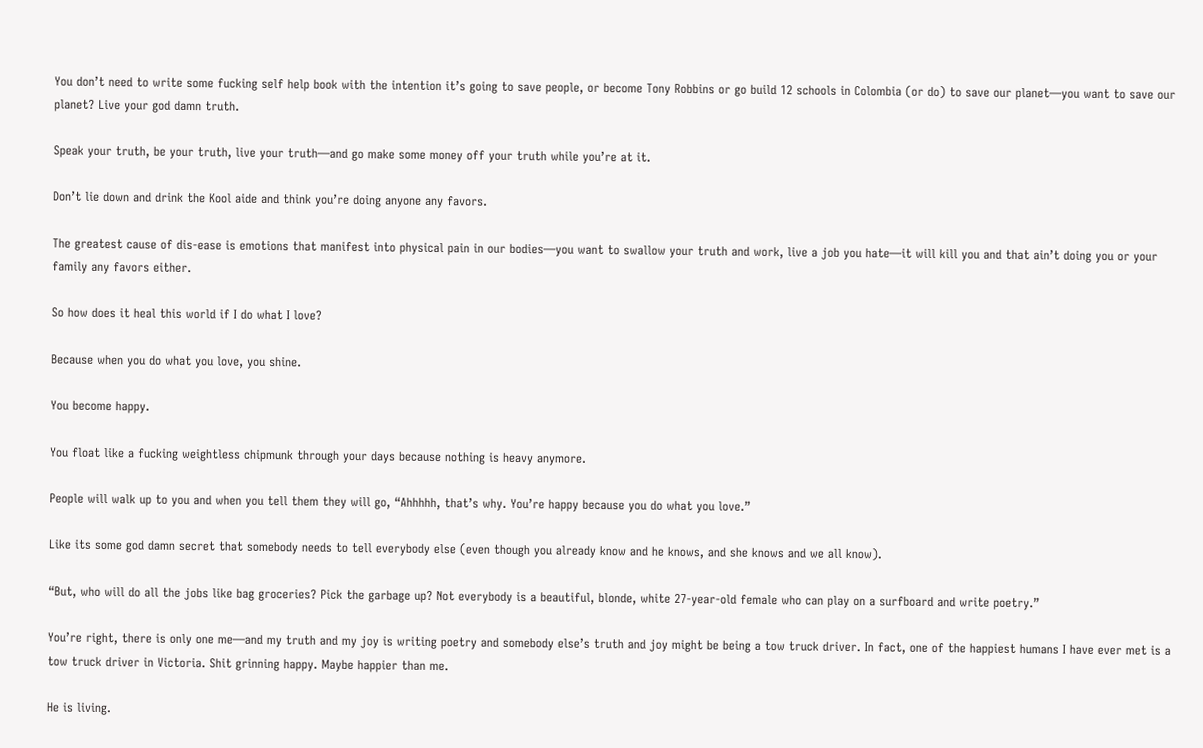You don’t need to write some fucking self help book with the intention it’s going to save people, or become Tony Robbins or go build 12 schools in Colombia (or do) to save our planet—you want to save our planet? Live your god damn truth.

Speak your truth, be your truth, live your truth—and go make some money off your truth while you’re at it.

Don’t lie down and drink the Kool aide and think you’re doing anyone any favors.

The greatest cause of dis-ease is emotions that manifest into physical pain in our bodies—you want to swallow your truth and work, live a job you hate—it will kill you and that ain’t doing you or your family any favors either.

So how does it heal this world if I do what I love?

Because when you do what you love, you shine.

You become happy.

You float like a fucking weightless chipmunk through your days because nothing is heavy anymore.

People will walk up to you and when you tell them they will go, “Ahhhhh, that’s why. You’re happy because you do what you love.”

Like its some god damn secret that somebody needs to tell everybody else (even though you already know and he knows, and she knows and we all know).

“But, who will do all the jobs like bag groceries? Pick the garbage up? Not everybody is a beautiful, blonde, white 27-year-old female who can play on a surfboard and write poetry.”

You’re right, there is only one me—and my truth and my joy is writing poetry and somebody else’s truth and joy might be being a tow truck driver. In fact, one of the happiest humans I have ever met is a tow truck driver in Victoria. Shit grinning happy. Maybe happier than me.

He is living.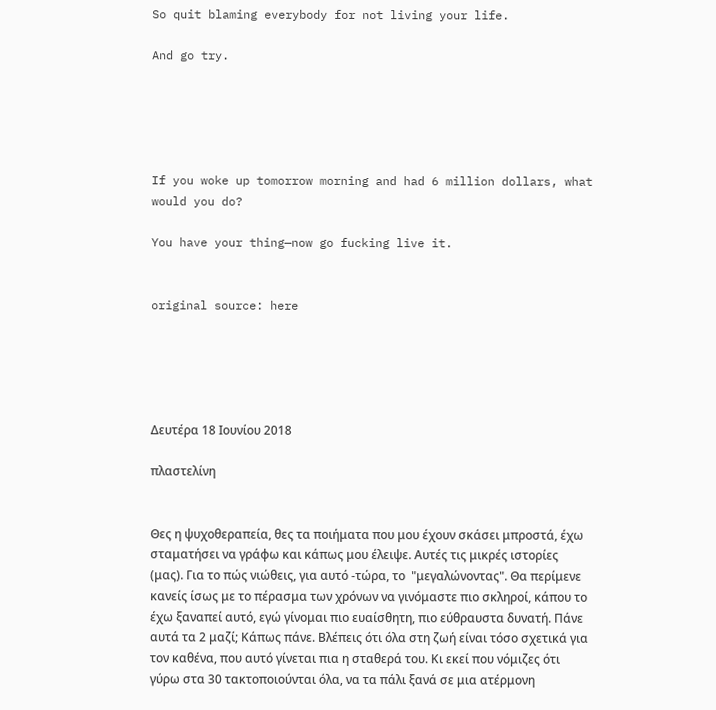So quit blaming everybody for not living your life.

And go try.





If you woke up tomorrow morning and had 6 million dollars, what would you do?

You have your thing—now go fucking live it.


original source: here





Δευτέρα 18 Ιουνίου 2018

πλαστελίνη


Θες η ψυχοθεραπεία, θες τα ποιήματα που μου έχουν σκάσει μπροστά, έχω σταματήσει να γράφω και κάπως μου έλειψε. Αυτές τις μικρές ιστορίες (μας). Για το πώς νιώθεις, για αυτό -τώρα, το  "μεγαλώνοντας". Θα περίμενε κανείς ίσως με το πέρασμα των χρόνων να γινόμαστε πιο σκληροί, κάπου το έχω ξαναπεί αυτό, εγώ γίνομαι πιο ευαίσθητη, πιο εύθραυστα δυνατή. Πάνε αυτά τα 2 μαζί; Κάπως πάνε. Βλέπεις ότι όλα στη ζωή είναι τόσο σχετικά για τον καθένα, που αυτό γίνεται πια η σταθερά του. Κι εκεί που νόμιζες ότι γύρω στα 30 τακτοποιούνται όλα, να τα πάλι ξανά σε μια ατέρμονη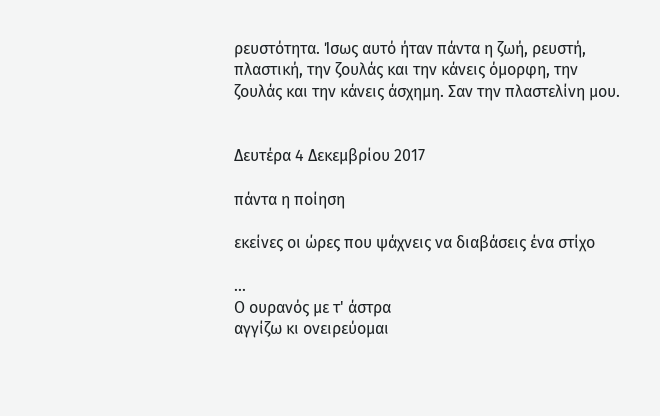ρευστότητα. Ίσως αυτό ήταν πάντα η ζωή, ρευστή, πλαστική, την ζουλάς και την κάνεις όμορφη, την ζουλάς και την κάνεις άσχημη. Σαν την πλαστελίνη μου.


Δευτέρα 4 Δεκεμβρίου 2017

πάντα η ποίηση

εκείνες οι ώρες που ψάχνεις να διαβάσεις ένα στίχο

...
Ο ουρανός με τ' άστρα
αγγίζω κι ονειρεύομαι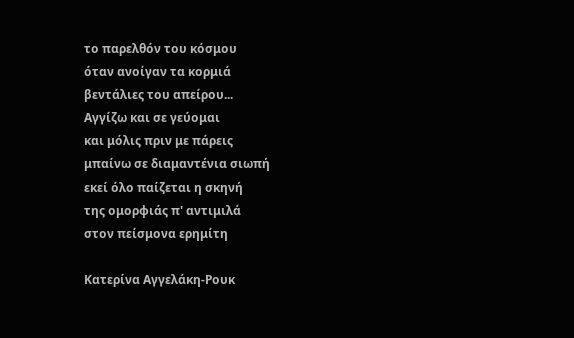το παρελθόν του κόσμου
όταν ανοίγαν τα κορμιά
βεντάλιες του απείρου...
Αγγίζω και σε γεύομαι
και μόλις πριν με πάρεις
μπαίνω σε διαμαντένια σιωπή
εκεί όλο παίζεται η σκηνή
της ομορφιάς π' αντιμιλά
στον πείσμονα ερημίτη

Κατερίνα Αγγελάκη-Ρουκ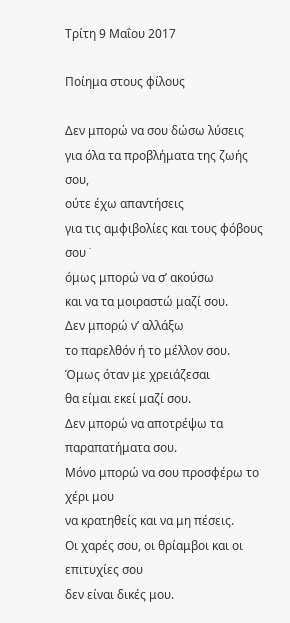Τρίτη 9 Μαΐου 2017

Ποίημα στους φίλους

Δεν μπορώ να σου δώσω λύσεις
για όλα τα προβλήματα της ζωής σου,
ούτε έχω απαντήσεις
για τις αμφιβολίες και τους φόβους σου ˙
όμως μπορώ να σ’ ακούσω
και να τα μοιραστώ μαζί σου.
Δεν μπορώ ν’ αλλάξω
το παρελθόν ή το μέλλον σου.
Όμως όταν με χρειάζεσαι
θα είμαι εκεί μαζί σου.
Δεν μπορώ να αποτρέψω τα παραπατήματα σου.
Μόνο μπορώ να σου προσφέρω το χέρι μου
να κρατηθείς και να μη πέσεις.
Οι χαρές σου, οι θρίαμβοι και οι επιτυχίες σου
δεν είναι δικές μου.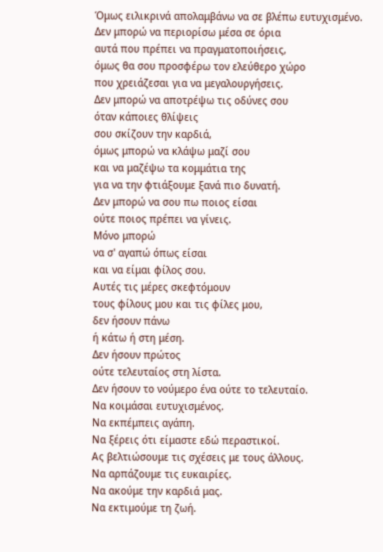Όμως ειλικρινά απολαμβάνω να σε βλέπω ευτυχισμένο.
Δεν μπορώ να περιορίσω μέσα σε όρια
αυτά που πρέπει να πραγματοποιήσεις,
όμως θα σου προσφέρω τον ελεύθερο χώρο
που χρειάζεσαι για να μεγαλουργήσεις.
Δεν μπορώ να αποτρέψω τις οδύνες σου
όταν κάποιες θλίψεις
σου σκίζουν την καρδιά,
όμως μπορώ να κλάψω μαζί σου
και να μαζέψω τα κομμάτια της
για να την φτιάξουμε ξανά πιο δυνατή.
Δεν μπορώ να σου πω ποιος είσαι
ούτε ποιος πρέπει να γίνεις.
Μόνο μπορώ
να σ' αγαπώ όπως είσαι
και να είμαι φίλος σου.
Αυτές τις μέρες σκεφτόμουν
τους φίλους μου και τις φίλες μου,
δεν ήσουν πάνω
ή κάτω ή στη μέση.
Δεν ήσουν πρώτος
ούτε τελευταίος στη λίστα.
Δεν ήσουν το νούμερο ένα ούτε το τελευταίο.
Να κοιμάσαι ευτυχισμένος.
Να εκπέμπεις αγάπη.
Να ξέρεις ότι είμαστε εδώ περαστικοί.
Ας βελτιώσουμε τις σχέσεις με τους άλλους.
Να αρπάζουμε τις ευκαιρίες.
Να ακούμε την καρδιά μας.
Να εκτιμούμε τη ζωή.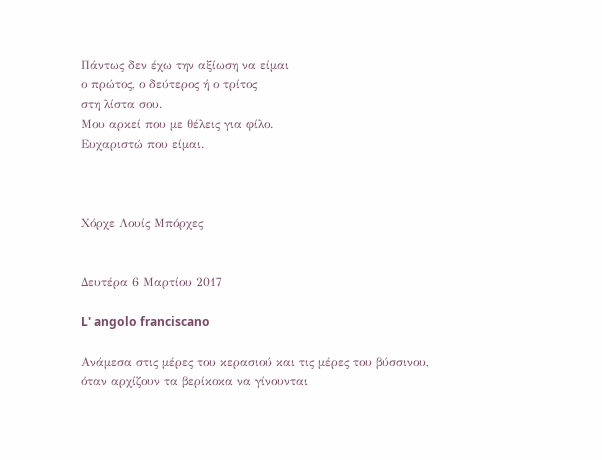Πάντως δεν έχω την αξίωση να είμαι
ο πρώτος, ο δεύτερος ή ο τρίτος
στη λίστα σου.
Μου αρκεί που με θέλεις για φίλο.
Ευχαριστώ που είμαι.



Χόρχε Λουίς Μπόρχες


Δευτέρα 6 Μαρτίου 2017

L' angolo franciscano

Ανάμεσα στις μέρες του κερασιού και τις μέρες του βύσσινου,
όταν αρχίζουν τα βερίκοκα να γίνουνται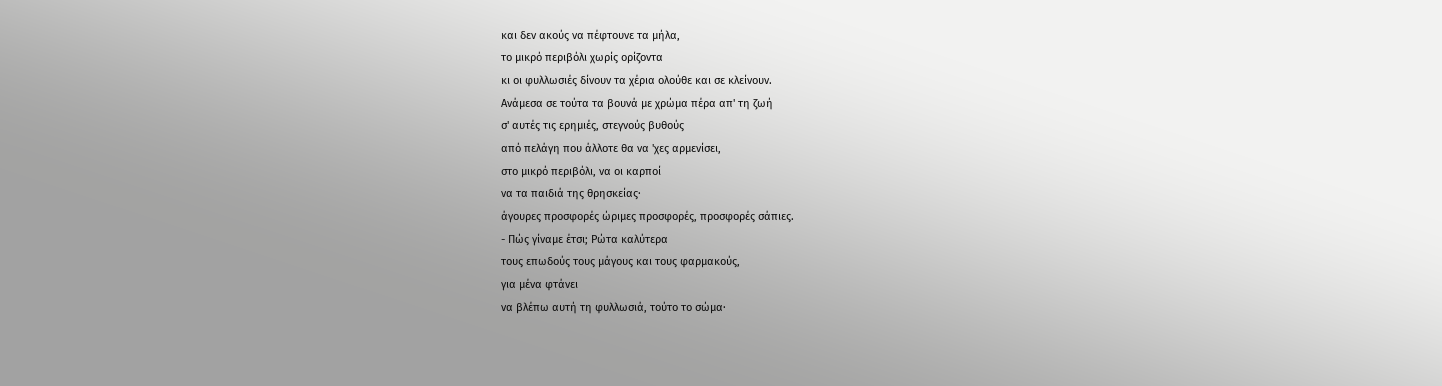και δεν ακούς να πέφτουνε τα μήλα,
το μικρό περιβόλι χωρίς ορίζοντα
κι οι φυλλωσιές δίνουν τα χέρια ολούθε και σε κλείνουν.
Ανάμεσα σε τούτα τα βουνά με χρώμα πέρα απ' τη ζωή
σ' αυτές τις ερημιές, στεγνούς βυθούς
από πελάγη που άλλοτε θα να 'χες αρμενίσει,
στο μικρό περιβόλι, να οι καρποί
να τα παιδιά της θρησκείας·
άγουρες προσφορές ώριμες προσφορές, προσφορές σάπιες.
- Πώς γίναμε έτσι; Ρώτα καλύτερα
τους επωδούς τους μάγους και τους φαρμακούς,
για μένα φτάνει
να βλέπω αυτή τη φυλλωσιά, τούτο το σώμα·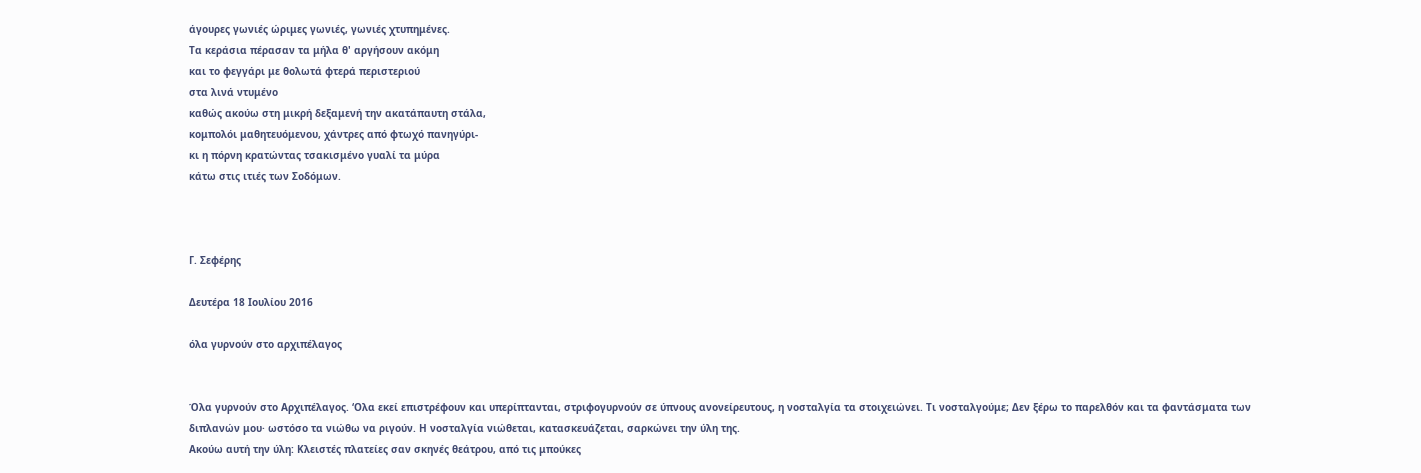άγουρες γωνιές ώριμες γωνιές, γωνιές χτυπημένες.
Τα κεράσια πέρασαν τα μήλα θ' αργήσουν ακόμη
και το φεγγάρι με θολωτά φτερά περιστεριού
στα λινά ντυμένο
καθώς ακούω στη μικρή δεξαμενή την ακατάπαυτη στάλα,
κομπολόι μαθητευόμενου, χάντρες από φτωχό πανηγύρι-
κι η πόρνη κρατώντας τσακισμένο γυαλί τα μύρα
κάτω στις ιτιές των Σοδόμων.



Γ. Σεφέρης

Δευτέρα 18 Ιουλίου 2016

όλα γυρνούν στο αρχιπέλαγος


Όλα γυρνούν στο Αρχιπέλαγος. ‘Ολα εκεί επιστρέφουν και υπερίπτανται, στριφογυρνούν σε ύπνους ανονείρευτους, η νοσταλγία τα στοιχειώνει. Τι νοσταλγούμε; Δεν ξέρω το παρελθόν και τα φαντάσματα των διπλανών μου· ωστόσο τα νιώθω να ριγούν. Η νοσταλγία νιώθεται, κατασκευάζεται, σαρκώνει την ύλη της.
Ακούω αυτή την ύλη: Κλειστές πλατείες σαν σκηνές θεάτρου, από τις μπούκες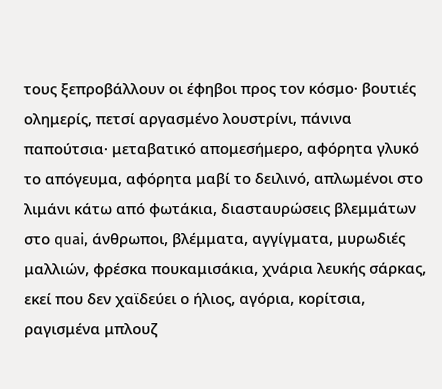τους ξεπροβάλλουν οι έφηβοι προς τον κόσμο· βουτιές ολημερίς, πετσί αργασμένο λουστρίνι, πάνινα παπούτσια· μεταβατικό απομεσήμερο, αφόρητα γλυκό το απόγευμα, αφόρητα μαβί το δειλινό, απλωμένοι στο λιμάνι κάτω από φωτάκια, διασταυρώσεις βλεμμάτων στο quai, άνθρωποι, βλέμματα, αγγίγματα, μυρωδιές μαλλιών, φρέσκα πουκαμισάκια, χνάρια λευκής σάρκας, εκεί που δεν χαϊδεύει ο ήλιος, αγόρια, κορίτσια, ραγισμένα μπλουζ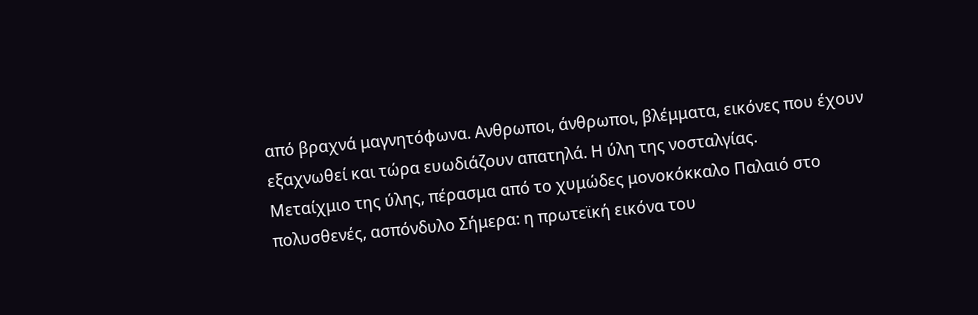από βραχνά μαγνητόφωνα. Ανθρωποι, άνθρωποι, βλέμματα, εικόνες που έχουν εξαχνωθεί και τώρα ευωδιάζουν απατηλά. Η ύλη της νοσταλγίας.
Μεταίχμιο της ύλης, πέρασμα από το χυμώδες μονοκόκκαλο Παλαιό στο πολυσθενές, ασπόνδυλο Σήμερα: η πρωτεϊκή εικόνα του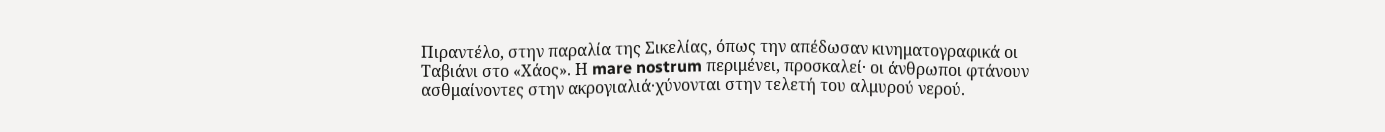Πιραντέλο, στην παραλία της Σικελίας, όπως την απέδωσαν κινηματογραφικά οι Ταβιάνι στο «Χάος». Η mare nostrum περιμένει, προσκαλεί· οι άνθρωποι φτάνουν ασθμαίνοντες στην ακρογιαλιά·χύνονται στην τελετή του αλμυρού νερού.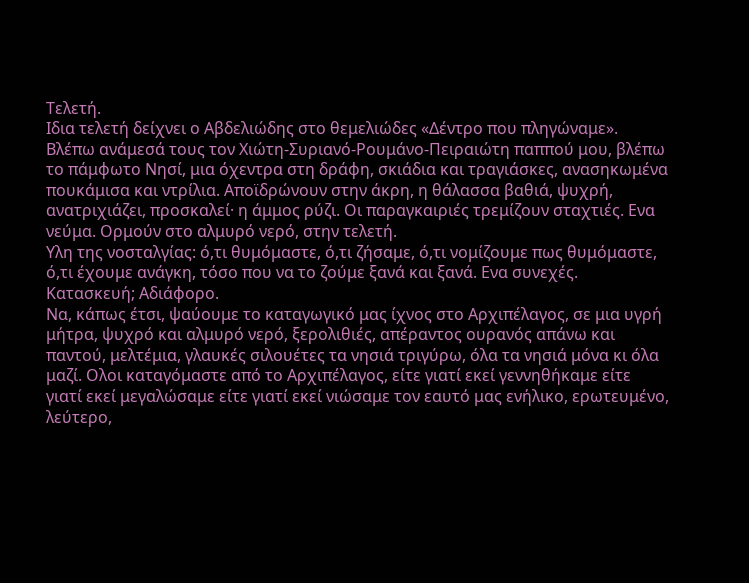Τελετή.
Ιδια τελετή δείχνει ο Αβδελιώδης στο θεμελιώδες «Δέντρο που πληγώναμε». Βλέπω ανάμεσά τους τον Χιώτη-Συριανό-Ρουμάνο-Πειραιώτη παππού μου, βλέπω το πάμφωτο Νησί, μια όχεντρα στη δράφη, σκιάδια και τραγιάσκες, ανασηκωμένα πουκάμισα και ντρίλια. Αποϊδρώνουν στην άκρη, η θάλασσα βαθιά, ψυχρή, ανατριχιάζει, προσκαλεί· η άμμος ρύζι. Οι παραγκαιριές τρεμίζουν σταχτιές. Ενα νεύμα. Ορμούν στο αλμυρό νερό, στην τελετή.
Υλη της νοσταλγίας: ό,τι θυμόμαστε, ό,τι ζήσαμε, ό,τι νομίζουμε πως θυμόμαστε, ό,τι έχουμε ανάγκη, τόσο που να το ζούμε ξανά και ξανά. Ενα συνεχές. Κατασκευή; Αδιάφορο.
Να, κάπως έτσι, ψαύουμε το καταγωγικό μας ίχνος στο Αρχιπέλαγος, σε μια υγρή μήτρα, ψυχρό και αλμυρό νερό, ξερολιθιές, απέραντος ουρανός απάνω και παντού, μελτέμια, γλαυκές σιλουέτες τα νησιά τριγύρω, όλα τα νησιά μόνα κι όλα μαζί. Ολοι καταγόμαστε από το Αρχιπέλαγος, είτε γιατί εκεί γεννηθήκαμε είτε γιατί εκεί μεγαλώσαμε είτε γιατί εκεί νιώσαμε τον εαυτό μας ενήλικο, ερωτευμένο, λεύτερο,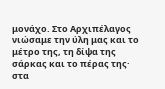μονάχο. Στο Αρχιπέλαγος νιώσαμε την ύλη μας και το μέτρο της, τη δίψα της σάρκας και το πέρας της· στα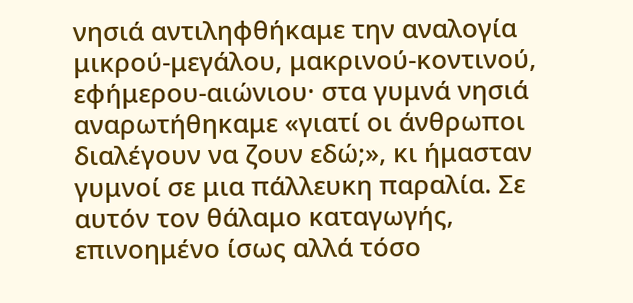νησιά αντιληφθήκαμε την αναλογία μικρού-μεγάλου, μακρινού-κοντινού, εφήμερου-αιώνιου· στα γυμνά νησιά αναρωτήθηκαμε «γιατί οι άνθρωποι διαλέγουν να ζουν εδώ;», κι ήμασταν γυμνοί σε μια πάλλευκη παραλία. Σε αυτόν τον θάλαμο καταγωγής, επινοημένο ίσως αλλά τόσο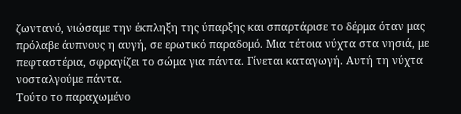ζωντανό, νιώσαμε την έκπληξη της ύπαρξης και σπαρτάρισε το δέρμα όταν μας πρόλαβε άυπνους η αυγή, σε ερωτικό παραδομό. Μια τέτοια νύχτα στα νησιά, με πεφταστέρια, σφραγίζει το σώμα για πάντα. Γίνεται καταγωγή. Αυτή τη νύχτα νοσταλγούμε πάντα.
Τούτο το παραχωμένο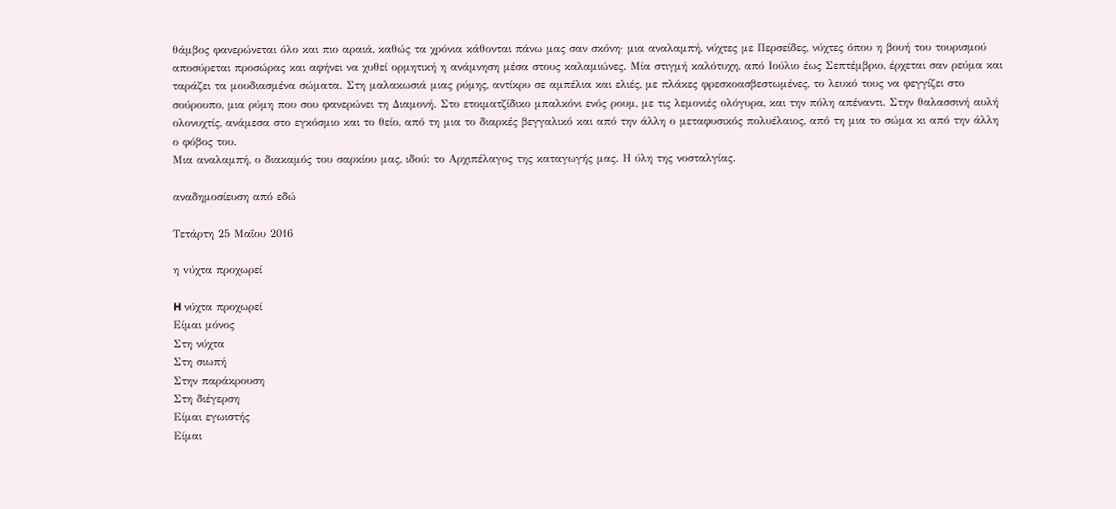θάμβος φανερώνεται όλο και πιο αραιά, καθώς τα χρόνια κάθονται πάνω μας σαν σκόνη· μια αναλαμπή, νύχτες με Περσείδες, νύχτες όπου η βουή του τουρισμού αποσύρεται προσώρας και αφήνει να χυθεί ορμητική η ανάμνηση μέσα στους καλαμιώνες. Μία στιγμή καλότυχη, από Ιούλιο έως Σεπτέμβριο, έρχεται σαν ρεύμα και ταράζει τα μουδιασμένα σώματα. Στη μαλακωσιά μιας ρύμης, αντίκρυ σε αμπέλια και ελιές, με πλάκες φρεσκοασβεστωμένες, το λευκό τους να φεγγίζει στο σούρουπο, μια ρύμη που σου φανερώνει τη Διαμονή. Στο ετοιματζίδικο μπαλκόνι ενός ρουμ, με τις λεμονιές ολόγυρα, και την πόλη απέναντι. Στην θαλασσινή αυλή ολονυχτίς, ανάμεσα στο εγκόσμιο και το θείο, από τη μια το διαρκές βεγγαλικό και από την άλλη ο μεταφυσικός πολυέλαιος, από τη μια το σώμα κι από την άλλη ο φόβος του.
Μια αναλαμπή, ο διακαμός του σαρκίου μας, ιδού: το Αρχιπέλαγος της καταγωγής μας. Η ύλη της νοσταλγίας.

αναδημοσίευση από εδώ

Τετάρτη 25 Μαΐου 2016

η vύχτα προχωρεί

H νύχτα προχωρεί
Είμαι μόνος
Στη νύχτα
Στη σιωπή
Στην παράκρουση
Στη διέγερση
Είμαι εγωιστής
Είμαι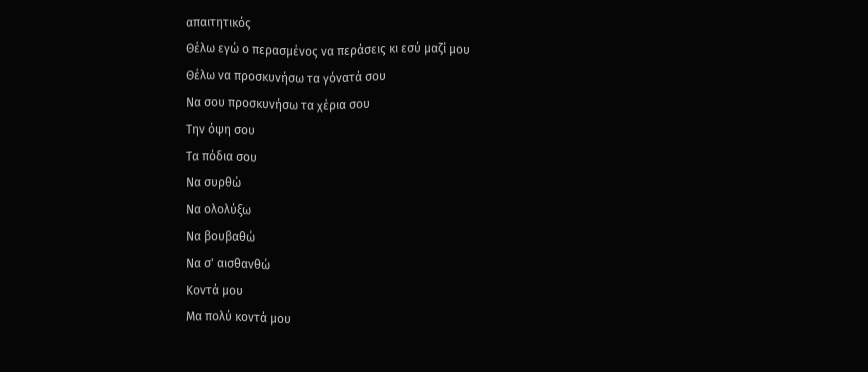απαιτητικός
Θέλω εγώ ο περασμένος να περάσεις κι εσύ μαζί μου
Θέλω να προσκυνήσω τα γόνατά σου
Να σου προσκυνήσω τα χέρια σου
Την όψη σου
Τα πόδια σου
Να συρθώ
Να ολολύξω
Να βουβαθώ
Να σ' αισθανθώ
Κοντά μου
Μα πολύ κοντά μου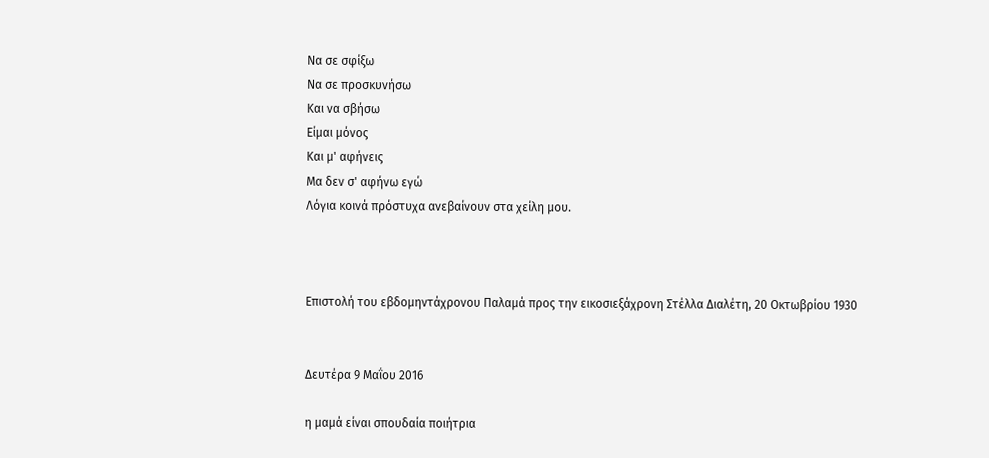Να σε σφίξω
Να σε προσκυνήσω
Και να σβήσω
Είμαι μόνος
Και μ' αφήνεις
Μα δεν σ' αφήνω εγώ
Λόγια κοινά πρόστυχα ανεβαίνουν στα χείλη μου.



Επιστολή του εβδομηντάχρονου Παλαμά προς την εικοσιεξάχρονη Στέλλα Διαλέτη, 20 Οκτωβρίου 1930


Δευτέρα 9 Μαΐου 2016

η μαμά είναι σπουδαία ποιήτρια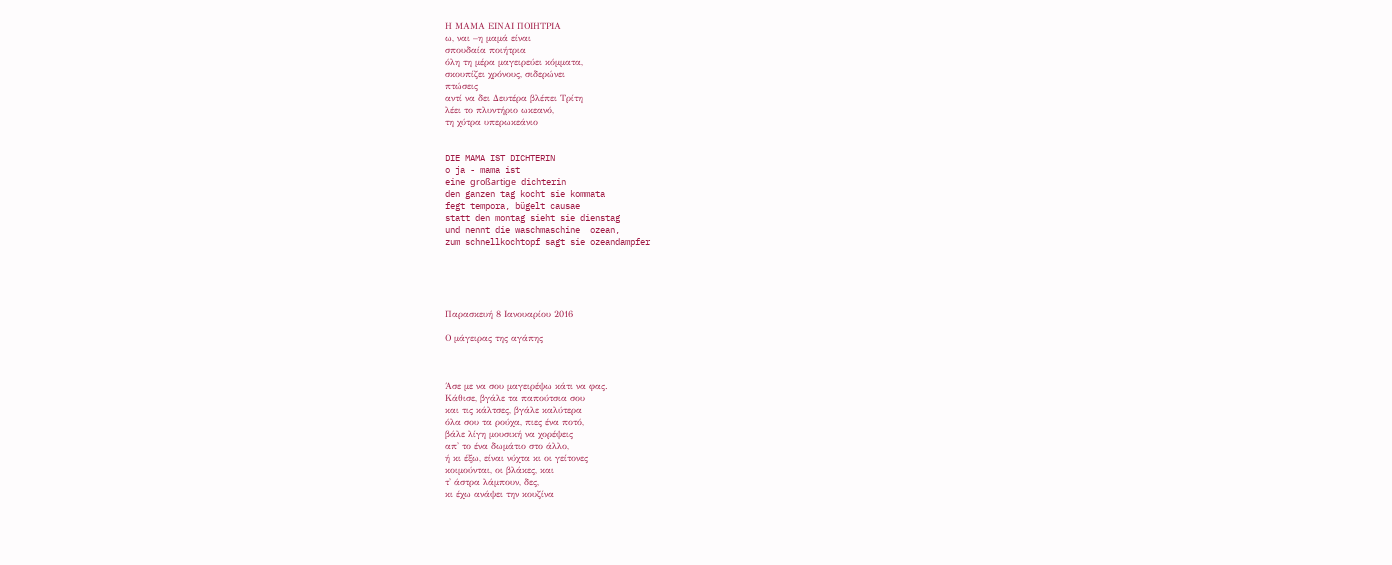Η ΜΑΜΑ ΕΙΝΑΙ ΠΟΙΗΤΡΙΑ
ω, ναι –η μαμά είναι
σπουδαία ποιήτρια
όλη τη μέρα μαγειρεύει κόμματα,
σκουπίζει χρόνους, σιδερώνει
πτώσεις
αντί να δει Δευτέρα βλέπει Τρίτη
λέει το πλυντήριο ωκεανό,
τη χύτρα υπερωκεάνιο


DIE MAMA IST DICHTERIN
o ja - mama ist
eine großartige dichterin
den ganzen tag kocht sie kommata
fegt tempora, bügelt causae
statt den montag sieht sie dienstag
und nennt die waschmaschine  ozean,
zum schnellkochtopf sagt sie ozeandampfer





Παρασκευή 8 Ιανουαρίου 2016

Ο μάγειρας της αγάπης



Άσε με να σου μαγειρέψω κάτι να φας.
Κάθισε, βγάλε τα παπούτσια σου
και τις κάλτσες, βγάλε καλύτερα
όλα σου τα ρούχα, πιες ένα ποτό,
βάλε λίγη μουσική να χορέψεις
απ' το ένα δωμάτιο στο άλλο,
ή κι έξω, είναι νύχτα κι οι γείτονες
κοιμούνται, οι βλάκες, και
τ' άστρα λάμπουν, δες,
κι έχω ανάψει την κουζίνα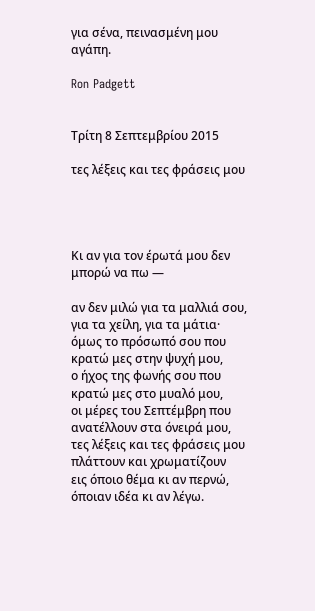για σένα, πεινασμένη μου αγάπη.

Ron Padgett


Τρίτη 8 Σεπτεμβρίου 2015

τες λέξεις και τες φράσεις μου




Κι αν για τον έρωτά μου δεν μπορώ να πω —

αν δεν μιλώ για τα μαλλιά σου, για τα χείλη, για τα μάτια·
όμως το πρόσωπό σου που κρατώ μες στην ψυχή μου,
ο ήχος της φωνής σου που κρατώ μες στο μυαλό μου,
οι μέρες του Σεπτέμβρη που ανατέλλουν στα όνειρά μου,
τες λέξεις και τες φράσεις μου πλάττουν και χρωματίζουν
εις όποιο θέμα κι αν περνώ, όποιαν ιδέα κι αν λέγω.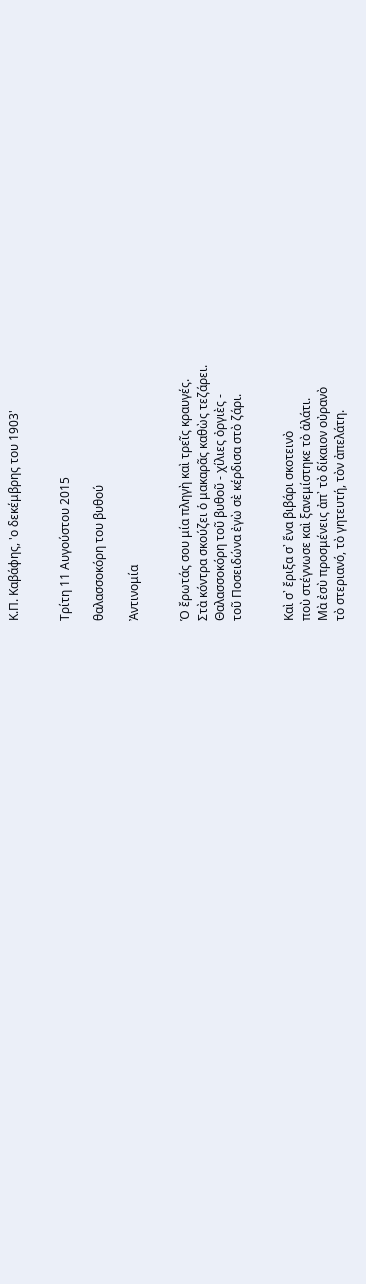Κ.Π. Καβάφης, 'ο δεκέμβρης του 1903'


Τρίτη 11 Αυγούστου 2015

θαλασσοκόρη του βυθού

Ἀντινομία


Ὁ ἔρωτάς σου μία πληγὴ καὶ τρεῖς κραυγές.
Στὰ κόντρα σκούζει ὁ μακαρᾶς καθὼς τεζάρει.
Θαλασσοκόρη τοῦ βυθοῦ - χίλιες ὀργιὲς -
τοῦ Ποσειδώνα ἐγὼ σὲ κέρδισα στὸ ζάρι.


Καὶ σ᾿ ἔριξα σ᾿ ἕνα βιβάρι σκοτεινὸ
ποὺ στέγνωσε καὶ ξανεμίστηκε τὸ ἁλάτι.
Μὰ ἐσὺ προσμένεις ἀπ᾿ τὸ δίκαιον οὐρανὸ
τὸ στεριανό, τὸ γητευτή, τὸν ἀπελάτη.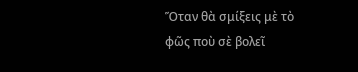Ὅταν θὰ σμίξεις μὲ τὸ φῶς ποὺ σὲ βολεῖ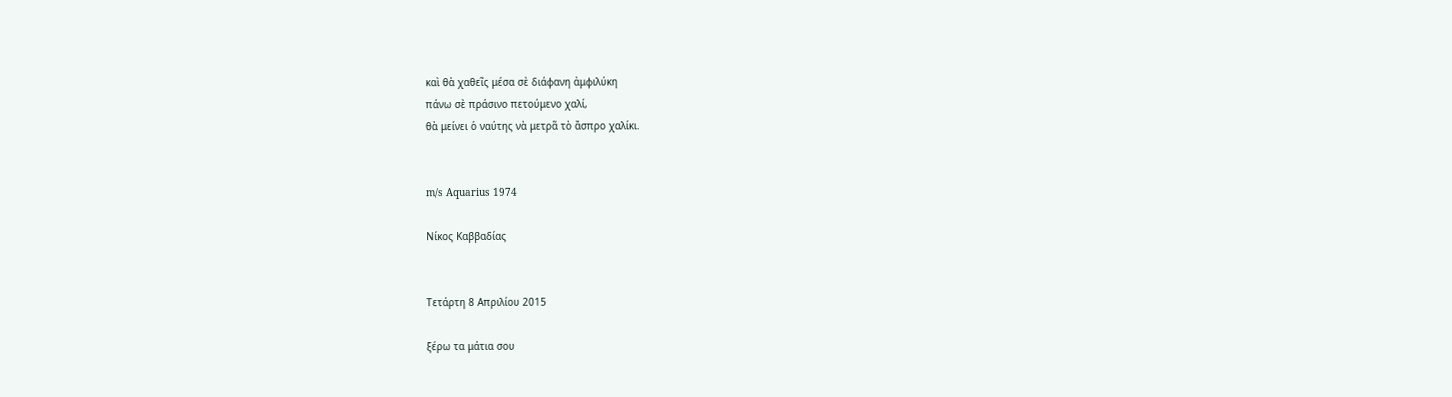καὶ θὰ χαθεῖς μέσα σὲ διάφανη ἀμφιλύκη
πάνω σὲ πράσινο πετούμενο χαλί,
θὰ μείνει ὁ ναύτης νὰ μετρᾶ τὸ ἄσπρο χαλίκι.


m/s Aquarius 1974

Νίκος Καββαδίας


Τετάρτη 8 Απριλίου 2015

ξέρω τα μάτια σου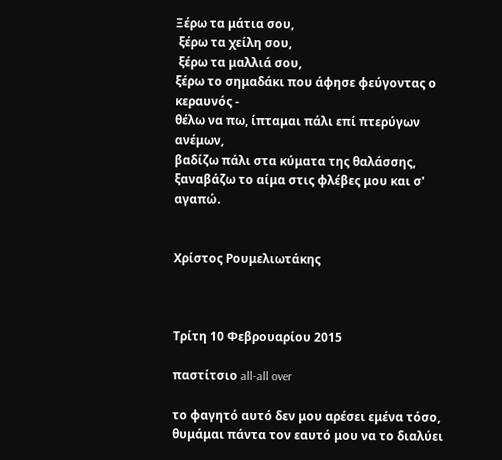Ξέρω τα μάτια σου,
 ξέρω τα χείλη σου,
 ξέρω τα μαλλιά σου,
ξέρω το σημαδάκι που άφησε φεύγοντας ο κεραυνός -
θέλω να πω, ίπταμαι πάλι επί πτερύγων ανέμων,
βαδίζω πάλι στα κύματα της θαλάσσης,
ξαναβάζω το αίμα στις φλέβες μου και σ' αγαπώ.


Χρίστος Ρουμελιωτάκης



Τρίτη 10 Φεβρουαρίου 2015

παστίτσιο all-all over

το φαγητό αυτό δεν μου αρέσει εμένα τόσο, θυμάμαι πάντα τον εαυτό μου να το διαλύει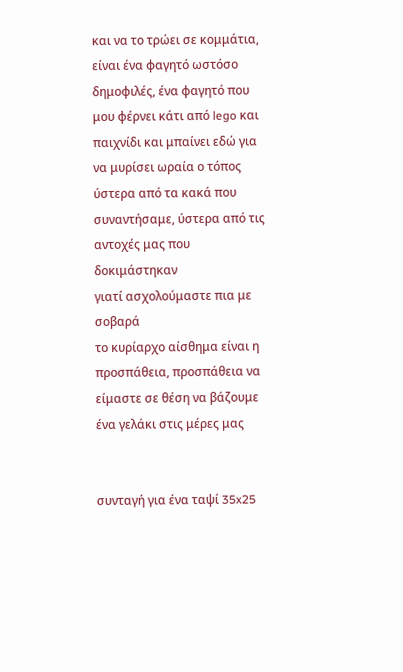και να το τρώει σε κομμάτια, είναι ένα φαγητό ωστόσο δημοφιλές, ένα φαγητό που μου φέρνει κάτι από lego και παιχνίδι και μπαίνει εδώ για να μυρίσει ωραία ο τόπος ύστερα από τα κακά που συναντήσαμε, ύστερα από τις αντοχές μας που δοκιμάστηκαν
γιατί ασχολούμαστε πια με σοβαρά
το κυρίαρχο αίσθημα είναι η προσπάθεια, προσπάθεια να είμαστε σε θέση να βάζουμε ένα γελάκι στις μέρες μας


συνταγή για ένα ταψί 35x25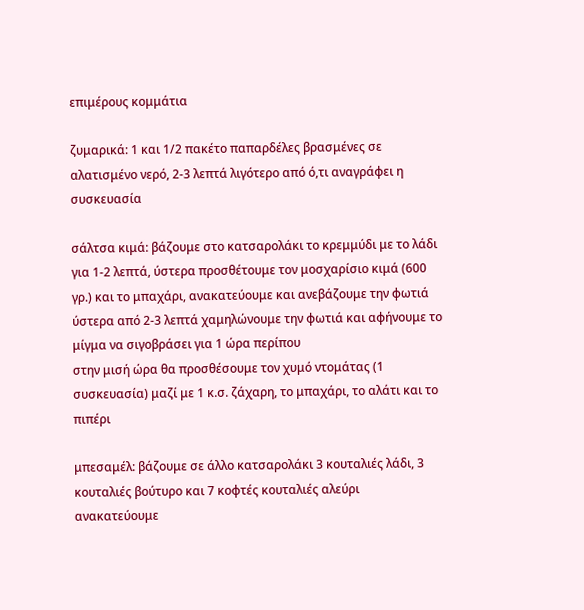επιμέρους κομμάτια

ζυμαρικά: 1 και 1/2 πακέτο παπαρδέλες βρασμένες σε αλατισμένο νερό, 2-3 λεπτά λιγότερο από ό,τι αναγράφει η συσκευασία

σάλτσα κιμά: βάζουμε στο κατσαρολάκι το κρεμμύδι με το λάδι για 1-2 λεπτά, ύστερα προσθέτουμε τον μοσχαρίσιο κιμά (600 γρ.) και το μπαχάρι, ανακατεύουμε και ανεβάζουμε την φωτιά
ύστερα από 2-3 λεπτά χαμηλώνουμε την φωτιά και αφήνουμε το μίγμα να σιγοβράσει για 1 ώρα περίπου
στην μισή ώρα θα προσθέσουμε τον χυμό ντομάτας (1 συσκευασία) μαζί με 1 κ.σ. ζάχαρη, το μπαχάρι, το αλάτι και το πιπέρι

μπεσαμέλ: βάζουμε σε άλλο κατσαρολάκι 3 κουταλιές λάδι, 3 κουταλιές βούτυρο και 7 κοφτές κουταλιές αλεύρι
ανακατεύουμε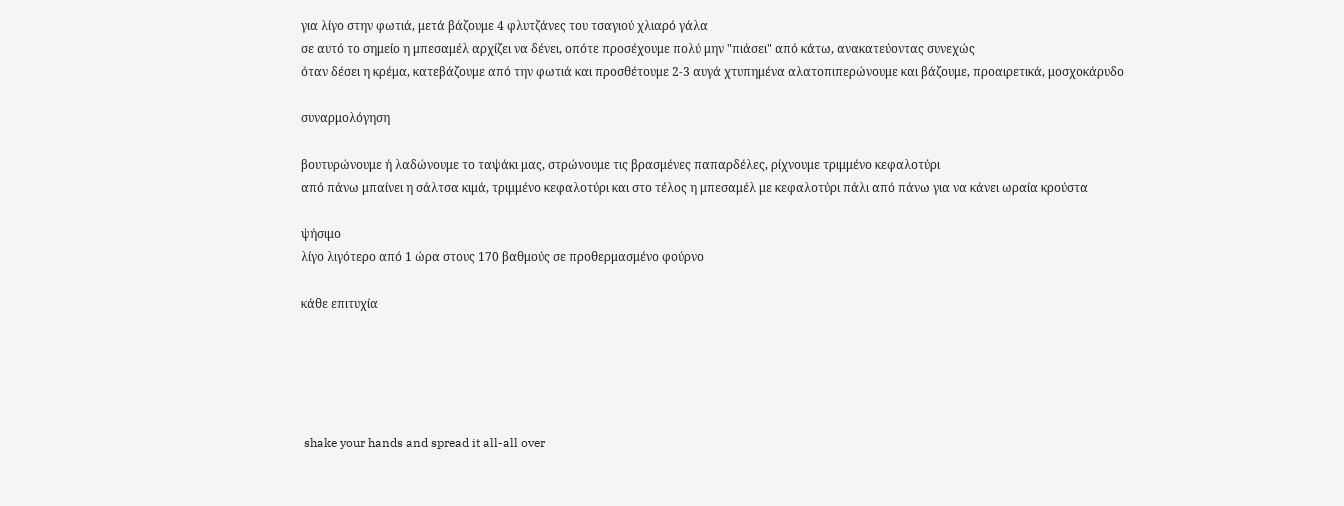για λίγο στην φωτιά, μετά βάζουμε 4 φλυτζάνες του τσαγιού χλιαρό γάλα
σε αυτό το σημείο η μπεσαμέλ αρχίζει να δένει, οπότε προσέχουμε πολύ μην "πιάσει" από κάτω, ανακατεύοντας συνεχώς
όταν δέσει η κρέμα, κατεβάζουμε από την φωτιά και προσθέτουμε 2-3 αυγά χτυπημένα αλατοπιπερώνουμε και βάζουμε, προαιρετικά, μοσχοκάρυδο

συναρμολόγηση

βουτυρώνουμε ή λαδώνουμε το ταψάκι μας, στρώνουμε τις βρασμένες παπαρδέλες, ρίχνουμε τριμμένο κεφαλοτύρι
από πάνω μπαίνει η σάλτσα κιμά, τριμμένο κεφαλοτύρι και στο τέλος η μπεσαμέλ με κεφαλοτύρι πάλι από πάνω για να κάνει ωραία κρούστα

ψήσιμο
λίγο λιγότερο από 1 ώρα στους 170 βαθμούς σε προθερμασμένο φούρνο

κάθε επιτυχία





 shake your hands and spread it all-all over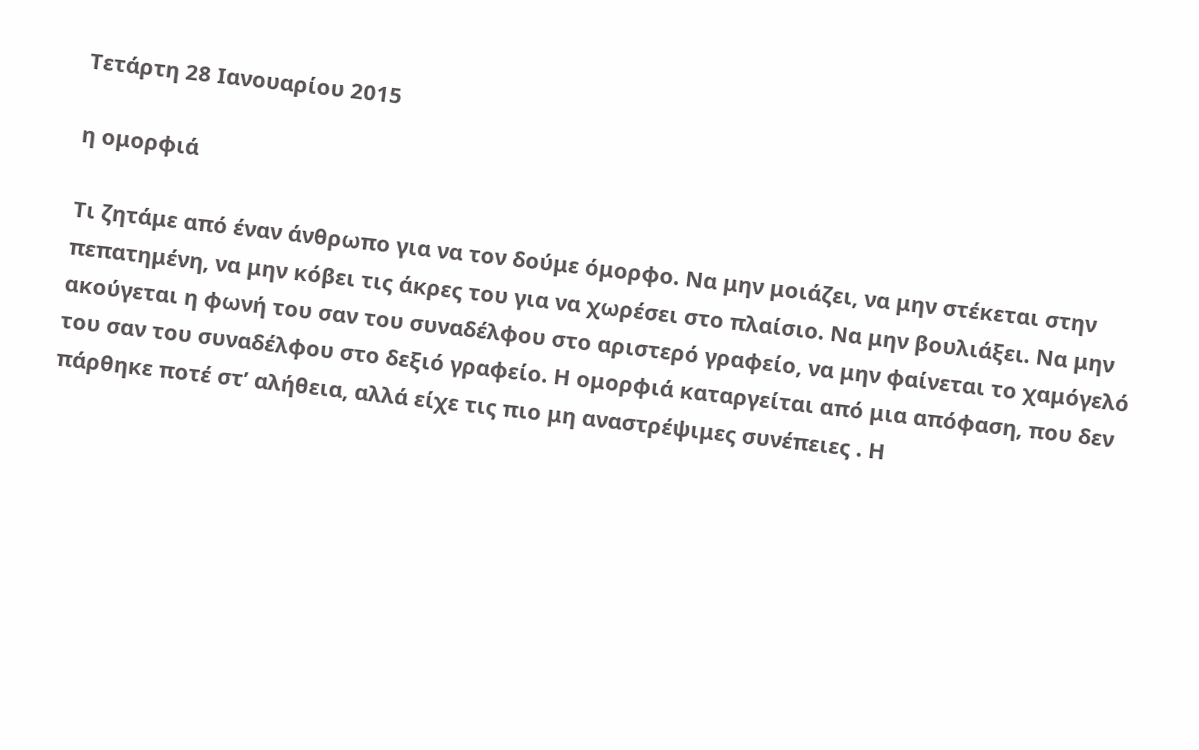Τετάρτη 28 Ιανουαρίου 2015

η ομορφιά

Τι ζητάμε από έναν άνθρωπο για να τον δούμε όμορφο. Να μην μοιάζει, να μην στέκεται στην πεπατημένη, να μην κόβει τις άκρες του για να χωρέσει στο πλαίσιο. Να μην βουλιάξει. Να μην ακούγεται η φωνή του σαν του συναδέλφου στο αριστερό γραφείο, να μην φαίνεται το χαμόγελό του σαν του συναδέλφου στο δεξιό γραφείο. Η ομορφιά καταργείται από μια απόφαση, που δεν πάρθηκε ποτέ στ’ αλήθεια, αλλά είχε τις πιο μη αναστρέψιμες συνέπειες . Η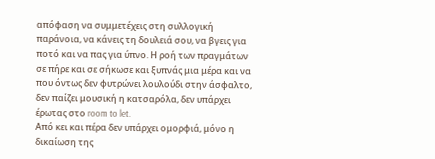απόφαση να συμμετέχεις στη συλλογική παράνοια, να κάνεις τη δουλειά σου, να βγεις για ποτό και να πας για ύπνο. Η ροή των πραγμάτων σε πήρε και σε σήκωσε και ξυπνάς μια μέρα και να που όντως δεν φυτρώνει λουλούδι στην άσφαλτο, δεν παίζει μουσική η κατσαρόλα, δεν υπάρχει έρωτας στο room to let.
Από κει και πέρα δεν υπάρχει ομορφιά, μόνο η δικαίωση της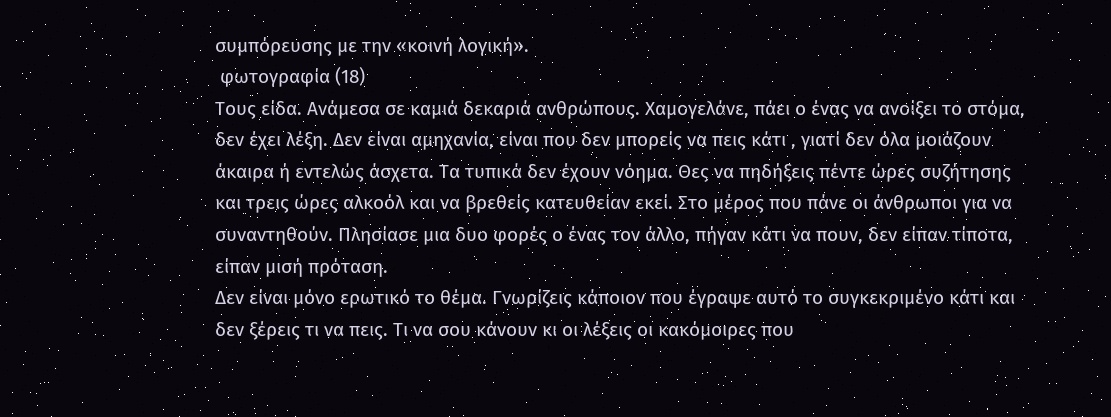συμπόρευσης με την «κοινή λογική».
 φωτογραφία (18)
Τους είδα. Ανάμεσα σε καμιά δεκαριά ανθρώπους. Χαμογελάνε, πάει ο ένας να ανοίξει το στόμα, δεν έχει λέξη. Δεν είναι αμηχανία, είναι που δεν μπορείς να πεις κάτι , γιατί δεν όλα μοιάζουν άκαιρα ή εντελώς άσχετα. Τα τυπικά δεν έχουν νόημα. Θες να πηδήξεις πέντε ώρες συζήτησης και τρεις ώρες αλκοόλ και να βρεθείς κατευθείαν εκεί. Στο μέρος που πάνε οι άνθρωποι για να συναντηθούν. Πλησίασε μια δυο φορές ο ένας τον άλλο, πήγαν κάτι να πουν, δεν είπαν τίποτα, είπαν μισή πρόταση.
Δεν είναι μόνο ερωτικό το θέμα. Γνωρίζεις κάποιον που έγραψε αυτό το συγκεκριμένο κάτι και δεν ξέρεις τι να πεις. Τι να σου κάνουν κι οι λέξεις οι κακόμοιρες που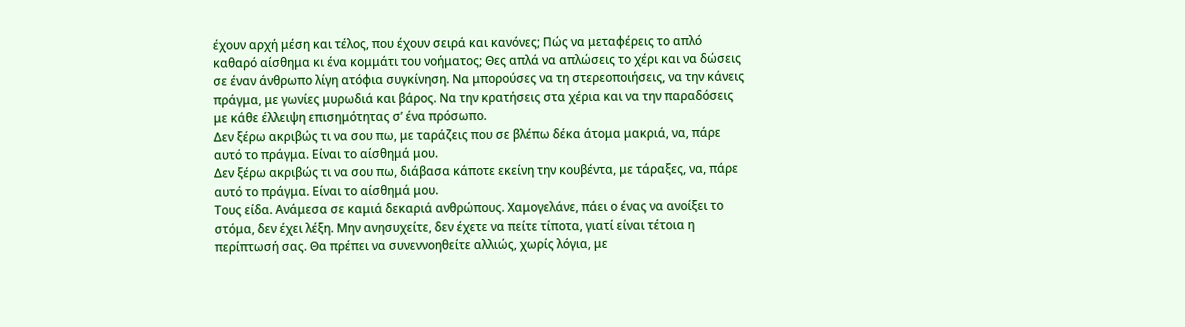έχουν αρχή μέση και τέλος, που έχουν σειρά και κανόνες; Πώς να μεταφέρεις το απλό καθαρό αίσθημα κι ένα κομμάτι του νοήματος; Θες απλά να απλώσεις το χέρι και να δώσεις σε έναν άνθρωπο λίγη ατόφια συγκίνηση. Να μπορούσες να τη στερεοποιήσεις, να την κάνεις πράγμα, με γωνίες μυρωδιά και βάρος. Να την κρατήσεις στα χέρια και να την παραδόσεις με κάθε έλλειψη επισημότητας σ’ ένα πρόσωπο.
Δεν ξέρω ακριβώς τι να σου πω, με ταράζεις που σε βλέπω δέκα άτομα μακριά, να, πάρε αυτό το πράγμα. Είναι το αίσθημά μου.
Δεν ξέρω ακριβώς τι να σου πω, διάβασα κάποτε εκείνη την κουβέντα, με τάραξες, να, πάρε αυτό το πράγμα. Είναι το αίσθημά μου.
Τους είδα. Ανάμεσα σε καμιά δεκαριά ανθρώπους. Χαμογελάνε, πάει ο ένας να ανοίξει το στόμα, δεν έχει λέξη. Μην ανησυχείτε, δεν έχετε να πείτε τίποτα, γιατί είναι τέτοια η περίπτωσή σας. Θα πρέπει να συνεννοηθείτε αλλιώς, χωρίς λόγια, με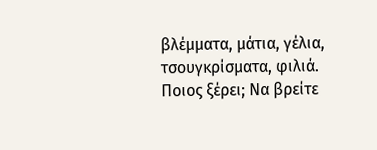βλέμματα, μάτια, γέλια, τσουγκρίσματα, φιλιά. Ποιος ξέρει; Να βρείτε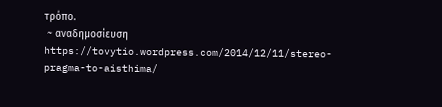τρόπο.
 ~ αναδημοσίευση
https://tovytio.wordpress.com/2014/12/11/stereo-pragma-to-aisthima/